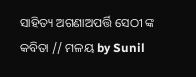ସାହିତ୍ୟ ଅଗଣାଅପର୍ତ୍ତି ସେଠୀ ଙ୍କ କବିତା // ମଳୟ by Sunil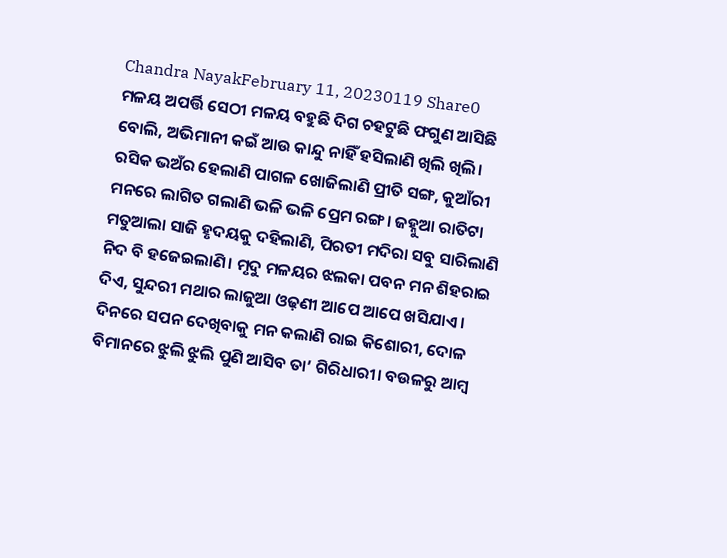Chandra NayakFebruary 11, 20230119 Share0 ମଳୟ ଅପର୍ତ୍ତି ସେଠୀ ମଳୟ ବହୁଛି ଦିଗ ଚହଟୁଛି ଫଗୁଣ ଆସିଛି ବୋଲି, ଅଭିମାନୀ କଇଁ ଆଉ କାନ୍ଦୁ ନାହିଁ ହସିଲାଣି ଖିଲି ଖିଲି। ରସିକ ଭଅଁର ହେଲାଣି ପାଗଳ ଖୋଜିଲାଣି ପ୍ରୀତି ସଙ୍ଗ, କୁଆଁରୀ ମନରେ ଲାଗିତ ଗଲାଣି ଭଳି ଭଳି ପ୍ରେମ ରଙ୍ଗ। ଜହ୍ନୁଆ ରାତିଟା ମତୁଆଲା ସାଜି ହୃଦୟକୁ ଦହିଲାଣି, ପିରତୀ ମଦିରା ସବୁ ସାରିଲାଣି ନିଦ ବି ହଜେଇଲାଣି। ମୃଦୁ ମଳୟର ଝଲକା ପବନ ମନ ଶିହରାଇ ଦିଏ, ସୁନ୍ଦରୀ ମଥାର ଲାଜୁଆ ଓଢ଼ଣୀ ଆପେ ଆପେ ଖସିଯାଏ। ଦିନରେ ସପନ ଦେଖିବାକୁ ମନ କଲାଣି ରାଇ କିଶୋରୀ, ଦୋଳ ବିମାନରେ ଝୁଲି ଝୁଲି ପୁଣି ଆସିବ ତା’ ଗିରିଧାରୀ। ବଉଳରୁ ଆମ୍ବ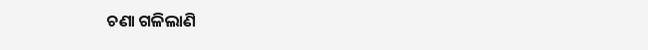ଚଣା ଗଳିଲାଣି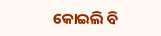କୋଇଲି ବି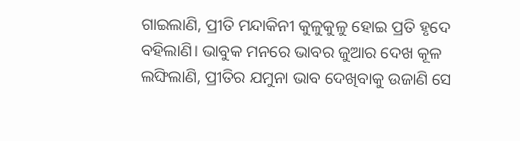ଗାଇଲାଣି, ପ୍ରୀତି ମନ୍ଦାକିନୀ କୁଳୁକୁଳୁ ହୋଇ ପ୍ରତି ହୃଦେ ବହିଲାଣି। ଭାବୁକ ମନରେ ଭାବର ଜୁଆର ଦେଖ କୂଳ ଲଙ୍ଘିଲାଣି, ପ୍ରୀତିର ଯମୁନା ଭାବ ଦେଖିବାକୁ ଉଜାଣି ସେ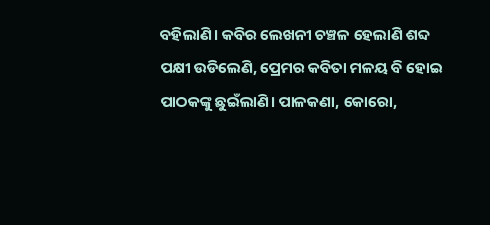ବହିଲାଣି। କବିର ଲେଖନୀ ଚଞ୍ଚଳ ହେଲାଣି ଶବ୍ଦ ପକ୍ଷୀ ଉଡିଲେଣି, ପ୍ରେମର କବିତା ମଳୟ ବି ହୋଇ ପାଠକଙ୍କୁ ଛୁଇଁଲାଣି। ପାଳକଣା, କୋରୋ,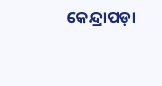କେନ୍ଦ୍ରାପଡ଼ା